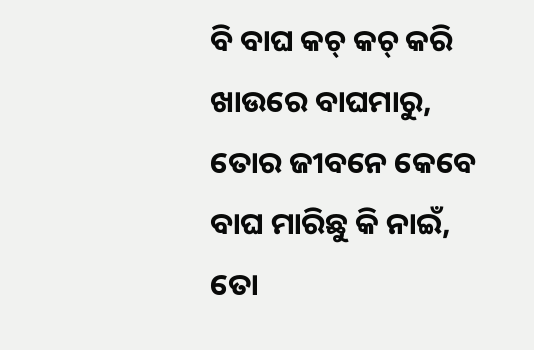ବି ବାଘ କଚ୍ କଚ୍ କରି ଖାଉରେ ବାଘମାରୁ, ତୋର ଜୀବନେ କେବେ ବାଘ ମାରିଛୁ କି ନାଇଁ, ତୋ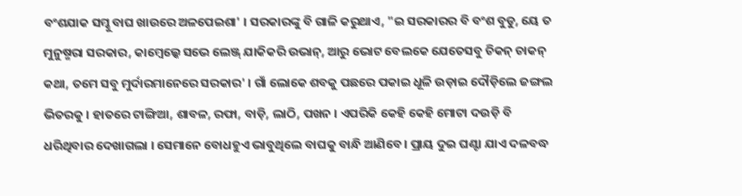ବଂଶଯାକ ସମ୍କୁ ବାଘ ଖାଉରେ ଅଳପେଇଶା' । ସରକାରଙ୍କୁ ବି ଗାଳି କରୁଥାଏ, "ଇ ସରକାରର ବି ବଂଶ ବୁଡୁ, ୟେ ତ ମୁନୁଷ୍ମରା ସରକାର, କାମ୍ବେଲ୍କେ ସଭେ ଲେଞ୍ଜ୍ ଯାକିକରି ଉଭାନ୍, ଆରୁ ଭୋଟ ବେଲକେ ଯେତେସବୁ ଚିକନ୍ ଚାକନ୍ କଥା, ତମେ ସବୁ ମୁର୍ଦାରମାନେରେ ସରକାର' । ଗାଁ ଲୋକେ ଶବକୁ ପଛରେ ପକାଇ ଧୂଳି ଉଡ଼ାଇ ଦୌଡ଼ିଲେ ଜଙ୍ଗଲ ଭିତରକୁ । ହାତରେ ଟାଙ୍ଗିଆ, ଶାବଳ, ରଫା, ବାଡ଼ି, ଲାଠି, ପଖନ । ଏପରିକି କେହି କେହି ମୋଟା ଦଉଡ଼ି ବି ଧରିଥିବାର ଦେଖାଗଲା । ସେମାନେ ବୋଧହୁଏ ଭାବୁଥିଲେ ବାଘକୁ ବାନ୍ଧି ଆଣିବେ । ପ୍ରାୟ ଦୁଇ ଘଣ୍ଟା ଯାଏ ଦଳବଦ୍ଧ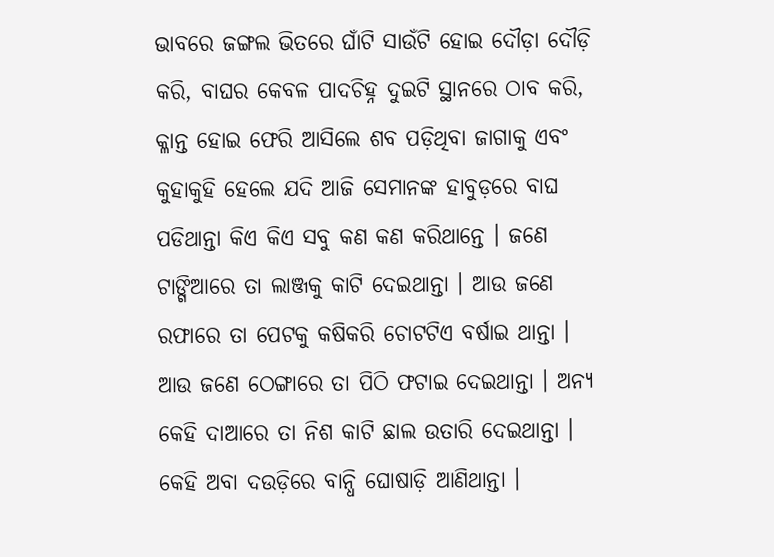ଭାବରେ ଜଙ୍ଗଲ ଭିତରେ ଘାଁଟି ସାଉଁଟି ହୋଇ ଦୌଡ଼ା ଦୌଡ଼ି କରି, ବାଘର କେବଳ ପାଦଚିହ୍ନ ଦୁଇଟି ସ୍ଥାନରେ ଠାବ କରି, କ୍ଳାନ୍ତ ହୋଇ ଫେରି ଆସିଲେ ଶବ ପଡ଼ିଥିବା ଜାଗାକୁ ଏବଂ କୁହାକୁହି ହେଲେ ଯଦି ଆଜି ସେମାନଙ୍କ ହାବୁଡ଼ରେ ବାଘ ପଡିଥାନ୍ତା କିଏ କିଏ ସବୁ କଣ କଣ କରିଥାନ୍ତେ । ଜଣେ ଟାଙ୍ଗିଆରେ ତା ଲାଞ୍ଜକୁ କାଟି ଦେଇଥାନ୍ତା । ଆଉ ଜଣେ ରଫାରେ ତା ପେଟକୁ କଷିକରି ଚୋଟଟିଏ ବର୍ଷାଇ ଥାନ୍ତା । ଆଉ ଜଣେ ଠେଙ୍ଗାରେ ତା ପିଠି ଫଟାଇ ଦେଇଥାନ୍ତା । ଅନ୍ୟ କେହି ଦାଆରେ ତା ନିଶ କାଟି ଛାଲ ଉତାରି ଦେଇଥାନ୍ତା । କେହି ଅବା ଦଉଡ଼ିରେ ବାନ୍ଧି ଘୋଷାଡ଼ି ଆଣିଥାନ୍ତା ।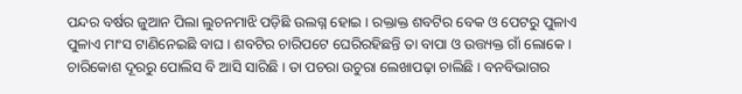ପନ୍ଦର ବର୍ଷର ଜୁଆନ ପିଲା ଲୁଚନମାଝି ପଡ଼ିଛି ଉଲଗ୍ନ ହୋଇ । ରକ୍ତାକ୍ତ ଶବଟିର ବେକ ଓ ପେଟରୁ ପୁଳାଏ ପୁଳାଏ ମାଂସ ଟାଣିନେଇଛି ବାଘ । ଶବଟିର ଚାରିପଟେ ଘେରିରହିଛନ୍ତି ତା ବାପା ଓ ଉତ୍ତ୍ୟକ୍ତ ଗାଁ ଲୋକେ । ଚାରିକୋଶ ଦୂରରୁ ପୋଲିସ ବି ଆସି ସାରିଛି । ତା ପଚରା ଉଚୁରା ଲେଖାପଢ଼ା ଚାଲିଛି । ବନବିଭାଗର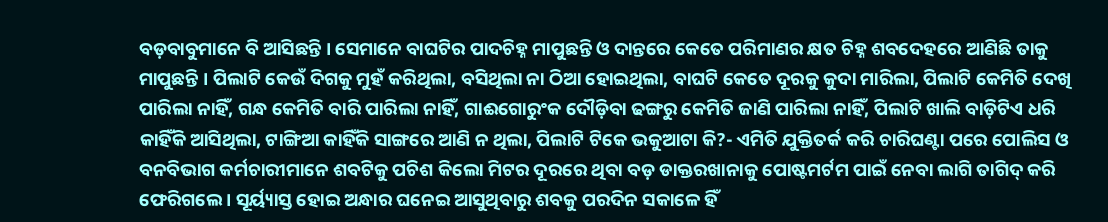ବଡ଼ବାବୁମାନେ ବି ଆସିଛନ୍ତି । ସେମାନେ ବାଘଟିର ପାଦଚିହ୍ନ ମାପୁଛନ୍ତି ଓ ଦାନ୍ତରେ କେତେ ପରିମାଣର କ୍ଷତ ଚିହ୍ନ ଶବଦେହରେ ଆଣିଛି ତାକୁ ମାପୁଛନ୍ତି । ପିଲାଟି କେଉଁ ଦିଗକୁ ମୁହଁ କରିଥିଲା, ବସିଥିଲା ନା ଠିଆ ହୋଇଥିଲା, ବାଘଟି କେତେ ଦୂରକୁ କୁଦା ମାରିଲା, ପିଲାଟି କେମିତି ଦେଖି ପାରିଲା ନାହିଁ, ଗନ୍ଧ କେମିତି ବାରି ପାରିଲା ନାହିଁ, ଗାଈଗୋରୁଂକ ଦୌଡ଼ିବା ଢଙ୍ଗରୁ କେମିତି ଜାଣି ପାରିଲା ନାହିଁ, ପିଲାଟି ଖାଲି ବାଡ଼ିଟିଏ ଧରି କାହିଁକି ଆସିଥିଲା, ଟାଙ୍ଗିଆ କାହିଁକି ସାଙ୍ଗରେ ଆଣି ନ ଥିଲା, ପିଲାଟି ଟିକେ ଭକୁଆଟା କି?- ଏମିତି ଯୁକ୍ତିତର୍କ କରି ଚାରିଘଣ୍ଟା ପରେ ପୋଲିସ ଓ ବନବିଭାଗ କର୍ମଚାରୀମାନେ ଶବଟିକୁ ପଚିଶ କିଲୋ ମିଟର ଦୂରରେ ଥିବା ବଡ଼ ଡାକ୍ତରଖାନାକୁ ପୋଷ୍ଟମର୍ଟମ ପାଇଁ ନେବା ଲାଗି ତାଗିଦ୍ କରି ଫେରିଗଲେ । ସୂର୍ୟ୍ୟାସ୍ତ ହୋଇ ଅନ୍ଧାର ଘନେଇ ଆସୁଥିବାରୁ ଶବକୁ ପରଦିନ ସକାଳେ ହିଁ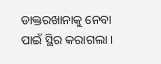ଡାକ୍ତରଖାନାକୁ ନେବା ପାଇଁ ସ୍ଥିର କରାଗଲା ।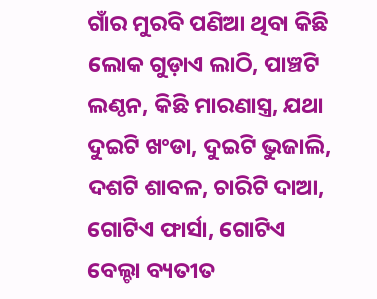ଗାଁର ମୁରବି ପଣିଆ ଥିବା କିଛି ଲୋକ ଗୁଡ଼ାଏ ଲାଠି, ପାଞ୍ଚଟି ଲଣ୍ଠନ, କିଛି ମାରଣାସ୍ତ୍ର, ଯଥା ଦୁଇଟି ଖଂଡା, ଦୁଇଟି ଭୁଜାଲି, ଦଶଟି ଶାବଳ, ଚାରିଟି ଦାଆ, ଗୋଟିଏ ଫାର୍ସା, ଗୋଟିଏ ବେଲ୍ଚା ବ୍ୟତୀତ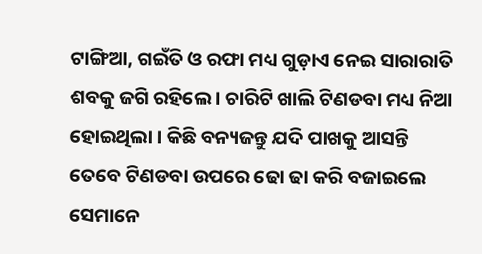ଟାଙ୍ଗିଆ, ଗଇଁତି ଓ ରଫା ମଧ୍ୟ ଗୁଡ଼ାଏ ନେଇ ସାରାରାତି ଶବକୁ ଜଗି ରହିଲେ । ଚାରିଟି ଖାଲି ଟିଣଡବା ମଧ୍ୟ ନିଆ ହୋଇଥିଲା । କିଛି ବନ୍ୟଜନ୍ତୁ ଯଦି ପାଖକୁ ଆସନ୍ତି ତେବେ ଟିଣଡବା ଉପରେ ଢୋ ଢା କରି ବଜାଇଲେ ସେମାନେ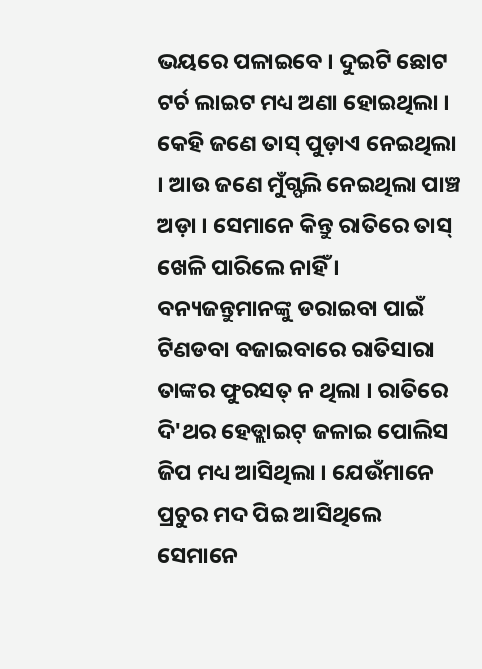ଭୟରେ ପଳାଇବେ । ଦୁଇଟି ଛୋଟ ଟର୍ଚ ଲାଇଟ ମଧ୍ୟ ଅଣା ହୋଇଥିଲା । କେହି ଜଣେ ତାସ୍ ପୁଡ଼ାଏ ନେଇଥିଲା । ଆଉ ଜଣେ ମୁଁଗ୍ଫଲି ନେଇଥିଲା ପାଞ୍ଚ ଅଡ଼ା । ସେମାନେ କିନ୍ତୁ ରାତିରେ ତାସ୍ ଖେଳି ପାରିଲେ ନାହିଁ । ବନ୍ୟଜନ୍ତୁମାନଙ୍କୁ ଡରାଇବା ପାଇଁ ଟିଣଡବା ବଜାଇବାରେ ରାତିସାରା ତାଙ୍କର ଫୁରସତ୍ ନ ଥିଲା । ରାତିରେ ଦି'ଥର ହେଡ୍ଲାଇଟ୍ ଜଳାଇ ପୋଲିସ ଜିପ ମଧ୍ୟ ଆସିଥିଲା । ଯେଉଁମାନେ ପ୍ରଚୁର ମଦ ପିଇ ଆସିଥିଲେ ସେମାନେ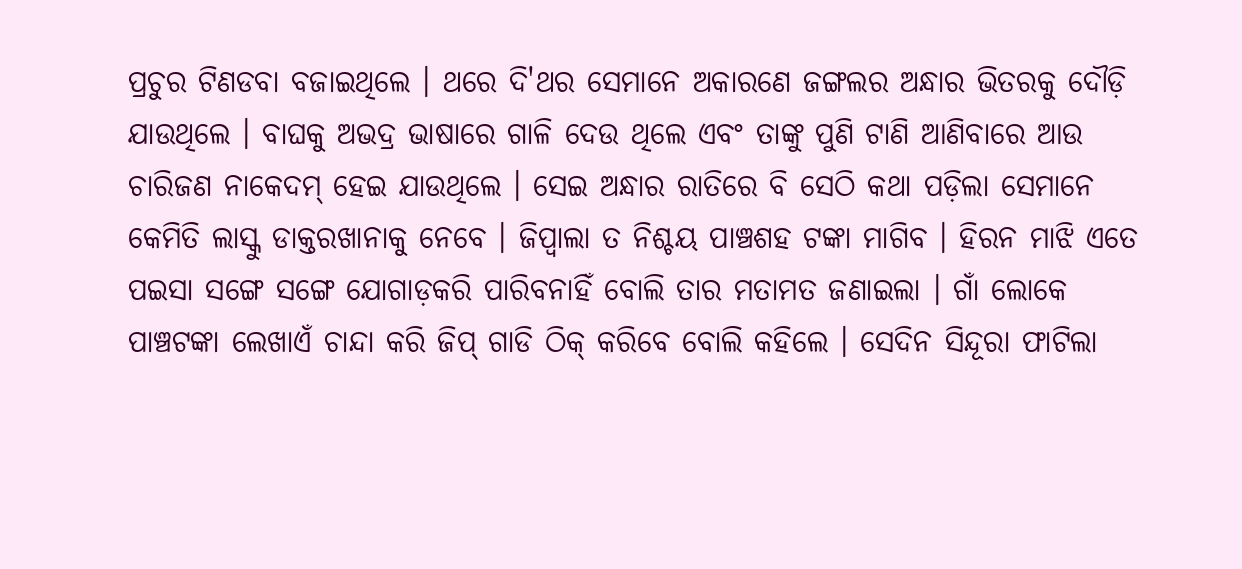ପ୍ରଚୁର ଟିଣଡବା ବଜାଇଥିଲେ । ଥରେ ଦି'ଥର ସେମାନେ ଅକାରଣେ ଜଙ୍ଗଲର ଅନ୍ଧାର ଭିତରକୁ ଦୌଡ଼ି ଯାଉଥିଲେ । ବାଘକୁ ଅଭଦ୍ର ଭାଷାରେ ଗାଳି ଦେଉ ଥିଲେ ଏବଂ ତାଙ୍କୁ ପୁଣି ଟାଣି ଆଣିବାରେ ଆଉ ଚାରିଜଣ ନାକେଦମ୍ ହେଇ ଯାଉଥିଲେ । ସେଇ ଅନ୍ଧାର ରାତିରେ ବି ସେଠି କଥା ପଡ଼ିଲା ସେମାନେ କେମିତି ଲାସ୍କୁ ଡାକ୍ତରଖାନାକୁ ନେବେ । ଜିପ୍ବାଲା ତ ନିଶ୍ଚୟ ପାଞ୍ଚଶହ ଟଙ୍କା ମାଗିବ । ହିରନ ମାଝି ଏତେ ପଇସା ସଙ୍ଗେ ସଙ୍ଗେ ଯୋଗାଡ଼କରି ପାରିବନାହିଁ ବୋଲି ତାର ମତାମତ ଜଣାଇଲା । ଗାଁ ଲୋକେ ପାଞ୍ଚଟଙ୍କା ଲେଖାଏଁ ଚାନ୍ଦା କରି ଜିପ୍ ଗାଡି ଠିକ୍ କରିବେ ବୋଲି କହିଲେ । ସେଦିନ ସିନ୍ଦୂରା ଫାଟିଲା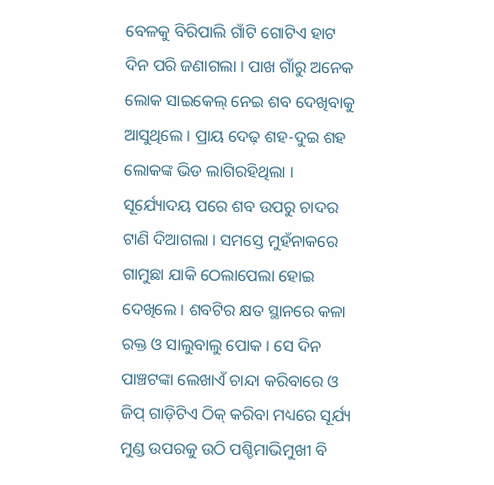ବେଳକୁ ବିରିପାଲି ଗାଁଟି ଗୋଟିଏ ହାଟ ଦିନ ପରି ଜଣାଗଲା । ପାଖ ଗାଁରୁ ଅନେକ ଲୋକ ସାଇକେଲ୍ ନେଇ ଶବ ଦେଖିବାକୁ ଆସୁଥିଲେ । ପ୍ରାୟ ଦେଢ଼ ଶହ-ଦୁଇ ଶହ ଲୋକଙ୍କ ଭିଡ ଲାଗିରହିଥିଲା । ସୂର୍ଯ୍ୟୋଦୟ ପରେ ଶବ ଉପରୁ ଚାଦର ଟାଣି ଦିଆଗଲା । ସମସ୍ତେ ମୁହଁନାକରେ ଗାମୁଛା ଯାକି ଠେଲାପେଲା ହୋଇ ଦେଖିଲେ । ଶବଟିର କ୍ଷତ ସ୍ଥାନରେ କଳା ରକ୍ତ ଓ ସାଲୁବାଲୁ ପୋକ । ସେ ଦିନ ପାଞ୍ଚଟଙ୍କା ଲେଖାଏଁ ଚାନ୍ଦା କରିବାରେ ଓ ଜିପ୍ ଗାଡ଼ିଟିଏ ଠିକ୍ କରିବା ମଧ୍ୟରେ ସୂର୍ଯ୍ୟ ମୁଣ୍ଡ ଉପରକୁ ଉଠି ପଶ୍ଚିମାଭିମୁଖୀ ବି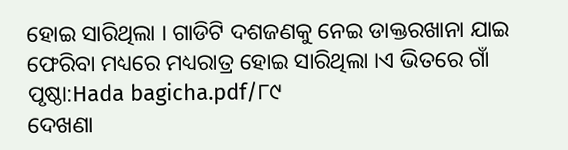ହୋଇ ସାରିଥିଲା । ଗାଡିଟି ଦଶଜଣକୁ ନେଇ ଡାକ୍ତରଖାନା ଯାଇ ଫେରିବା ମଧ୍ୟରେ ମଧ୍ୟରାତ୍ର ହୋଇ ସାରିଥିଲା ।ଏ ଭିତରେ ଗାଁ
ପୃଷ୍ଠା:Hada bagicha.pdf/୮୯
ଦେଖଣା